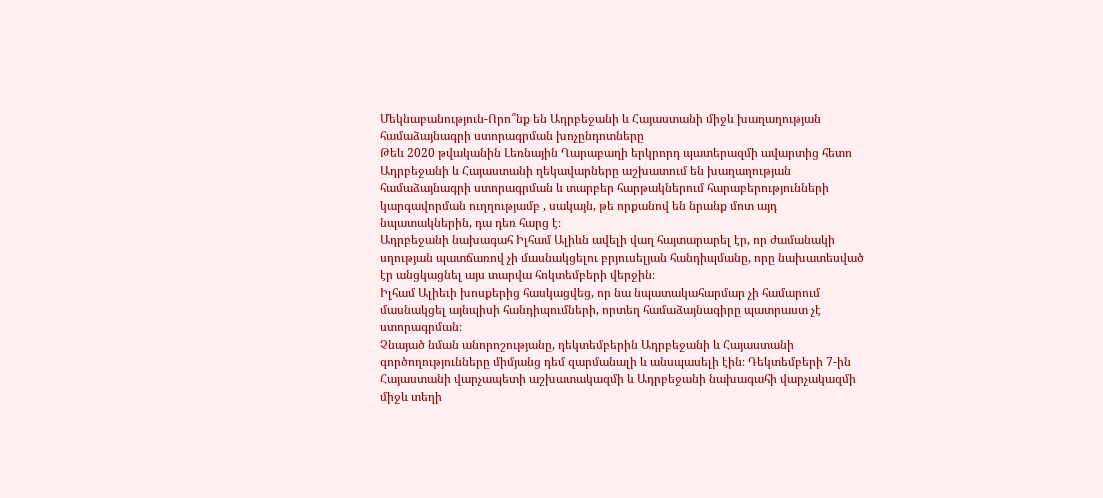Մեկնաբանություն-Որո՞նք են Ադրբեջանի և Հայաստանի միջև խաղաղության համաձայնագրի ստորագրման խոչընդոտները
Թեև 2020 թվականին Լեռնային Ղարաբաղի երկրորդ պատերազմի ավարտից հետո Ադրբեջանի և Հայաստանի ղեկավարները աշխատում են խաղաղության համաձայնագրի ստորագրման և տարբեր հարթակներում հարաբերությունների կարգավորման ուղղությամբ , սակայն, թե որքանով են նրանք մոտ այդ նպատակներին, դա դեռ հարց է։
Ադրբեջանի նախագահ Իլհամ Ալիևն ավելի վաղ հայտարարել էր, որ ժամանակի սղության պատճառով չի մասնակցելու բրյուսելյան հանդիպմանը, որը նախատեսված էր անցկացնել այս տարվա հոկտեմբերի վերջին։
Իլհամ Ալիեւի խոսքերից հասկացվեց, որ նա նպատակահարմար չի համարում մասնակցել այնպիսի հանդիպումների, որտեղ համաձայնագիրը պատրաստ չէ ստորագրման։
Չնայած նման անորոշությանը, դեկտեմբերին Ադրբեջանի և Հայաստանի գործողությունները միմյանց դեմ զարմանալի և անսպասելի էին։ Դեկտեմբերի 7-ին Հայաստանի վարչապետի աշխատակազմի և Ադրբեջանի նախագահի վարչակազմի միջև տեղի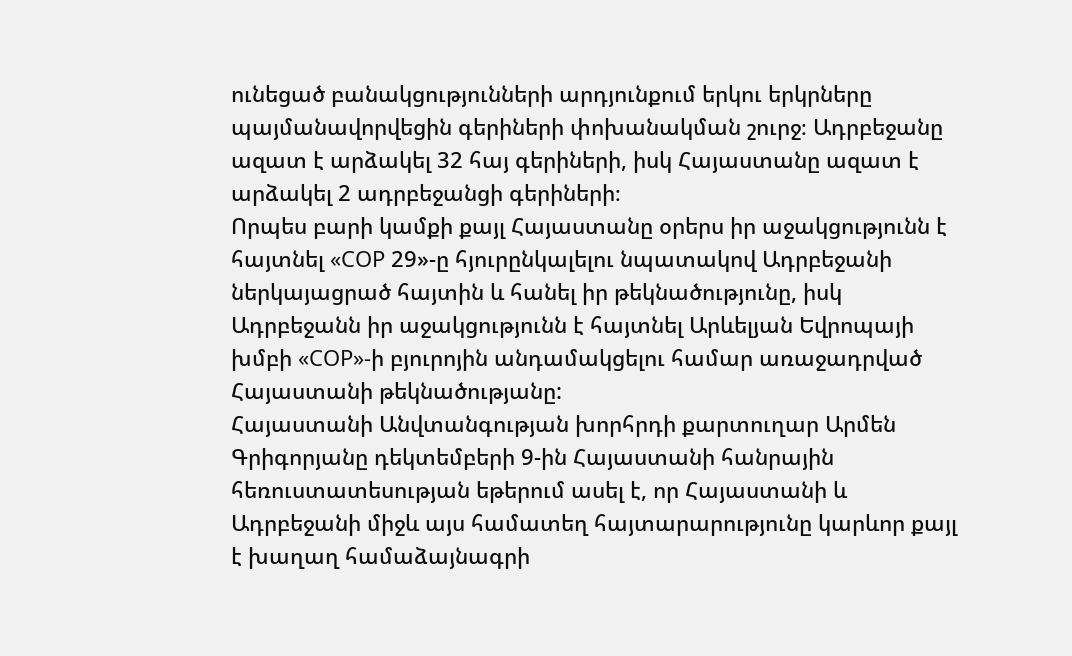ունեցած բանակցությունների արդյունքում երկու երկրները պայմանավորվեցին գերիների փոխանակման շուրջ։ Ադրբեջանը ազատ է արձակել 32 հայ գերիների, իսկ Հայաստանը ազատ է արձակել 2 ադրբեջանցի գերիների։
Որպես բարի կամքի քայլ Հայաստանը օրերս իր աջակցությունն է հայտնել «COP 29»-ը հյուրընկալելու նպատակով Ադրբեջանի ներկայացրած հայտին և հանել իր թեկնածությունը, իսկ Ադրբեջանն իր աջակցությունն է հայտնել Արևելյան Եվրոպայի խմբի «COP»-ի բյուրոյին անդամակցելու համար առաջադրված Հայաստանի թեկնածությանը:
Հայաստանի Անվտանգության խորհրդի քարտուղար Արմեն Գրիգորյանը դեկտեմբերի 9-ին Հայաստանի հանրային հեռուստատեսության եթերում ասել է, որ Հայաստանի և Ադրբեջանի միջև այս համատեղ հայտարարությունը կարևոր քայլ է խաղաղ համաձայնագրի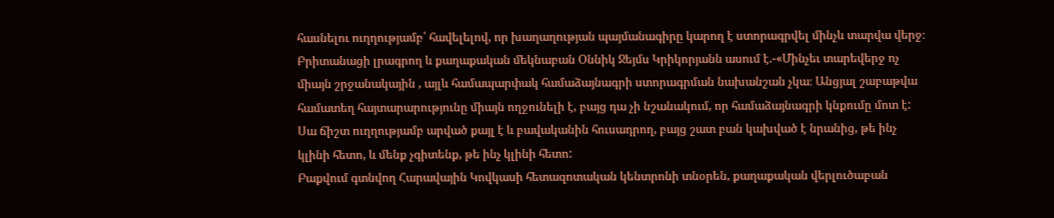հասնելու ուղղությամբ՝ հավելելով, որ խաղաղության պայմանագիրը կարող է ստորագրվել մինչև տարվա վերջ։
Բրիտանացի լրագրող և քաղաքական մեկնաբան Օննիկ Ջեյմս Կրիկորյանն ասում է.-«Մինչեւ տարեվերջ ոչ միայն շրջանակային , այլև համապարփակ համաձայնագրի ստորագրման նախանշան չկա։ Անցյալ շաբաթվա համատեղ հայտարարությունը միայն ողջունելի է, բայց դա չի նշանակում, որ համաձայնագրի կնքումը մոտ է: Սա ճիշտ ուղղությամբ արված քայլ է և բավականին հուսադրող, բայց շատ բան կախված է նրանից, թե ինչ կլինի հետո, և մենք չգիտենք, թե ինչ կլինի հետո:
Բաքվում գտնվող Հարավային Կովկասի հետազոտական կենտրոնի տնօրեն, քաղաքական վերլուծաբան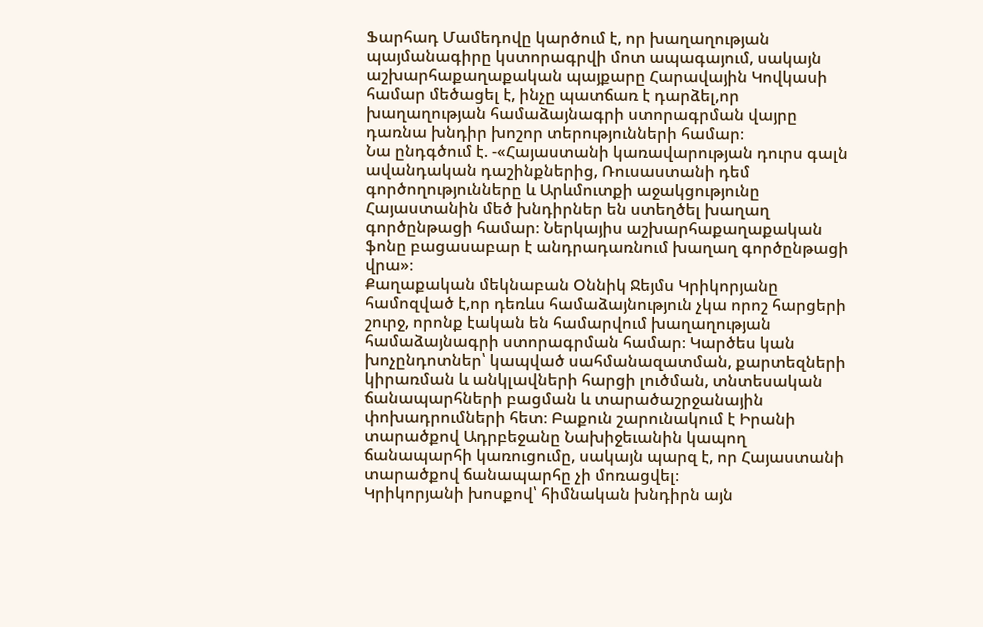Ֆարհադ Մամեդովը կարծում է, որ խաղաղության պայմանագիրը կստորագրվի մոտ ապագայում, սակայն աշխարհաքաղաքական պայքարը Հարավային Կովկասի համար մեծացել է, ինչը պատճառ է դարձել,որ խաղաղության համաձայնագրի ստորագրման վայրը դառնա խնդիր խոշոր տերությունների համար։
Նա ընդգծում է. -«Հայաստանի կառավարության դուրս գալն ավանդական դաշինքներից, Ռուսաստանի դեմ գործողությունները և Արևմուտքի աջակցությունը Հայաստանին մեծ խնդիրներ են ստեղծել խաղաղ գործընթացի համար։ Ներկայիս աշխարհաքաղաքական ֆոնը բացասաբար է անդրադառնում խաղաղ գործընթացի վրա»։
Քաղաքական մեկնաբան Օննիկ Ջեյմս Կրիկորյանը համոզված է,որ դեռևս համաձայնություն չկա որոշ հարցերի շուրջ, որոնք էական են համարվում խաղաղության համաձայնագրի ստորագրման համար։ Կարծես կան խոչընդոտներ՝ կապված սահմանազատման, քարտեզների կիրառման և անկլավների հարցի լուծման, տնտեսական ճանապարհների բացման և տարածաշրջանային փոխադրումների հետ։ Բաքուն շարունակում է Իրանի տարածքով Ադրբեջանը Նախիջեւանին կապող ճանապարհի կառուցումը, սակայն պարզ է, որ Հայաստանի տարածքով ճանապարհը չի մոռացվել։
Կրիկորյանի խոսքով՝ հիմնական խնդիրն այն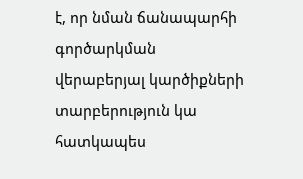է, որ նման ճանապարհի գործարկման վերաբերյալ կարծիքների տարբերություն կա հատկապես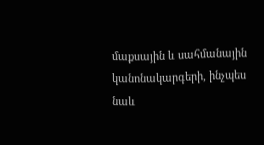մաքսային և սահմանային կանոնակարգերի, ինչպես նաև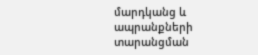մարդկանց և ապրանքների տարանցման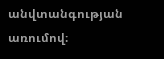անվտանգության առումով։